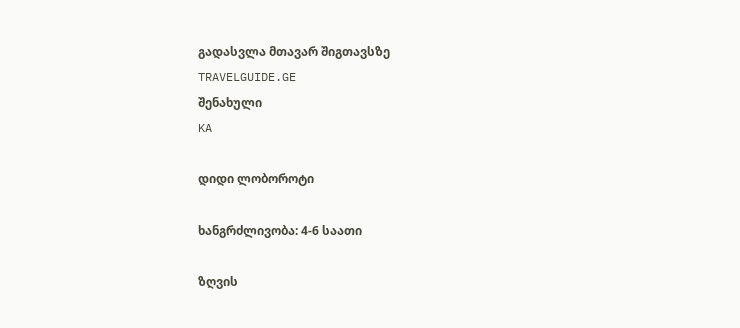გადასვლა მთავარ შიგთავსზე
TRAVELGUIDE.GE
შენახული
KA

დიდი ლობოროტი

ხანგრძლივობა: 4-6 საათი

ზღვის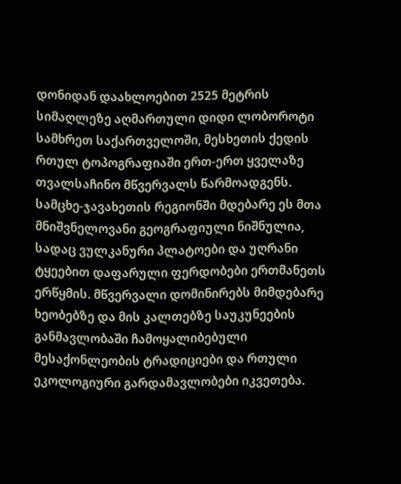დონიდან დაახლოებით 2525 მეტრის სიმაღლეზე აღმართული დიდი ლობოროტი სამხრეთ საქართველოში, მესხეთის ქედის რთულ ტოპოგრაფიაში ერთ-ერთ ყველაზე თვალსაჩინო მწვერვალს წარმოადგენს. სამცხე-ჯავახეთის რეგიონში მდებარე ეს მთა მნიშვნელოვანი გეოგრაფიული ნიშნულია, სადაც ვულკანური პლატოები და უღრანი ტყეებით დაფარული ფერდობები ერთმანეთს ერწყმის. მწვერვალი დომინირებს მიმდებარე ხეობებზე და მის კალთებზე საუკუნეების განმავლობაში ჩამოყალიბებული მესაქონლეობის ტრადიციები და რთული ეკოლოგიური გარდამავლობები იკვეთება.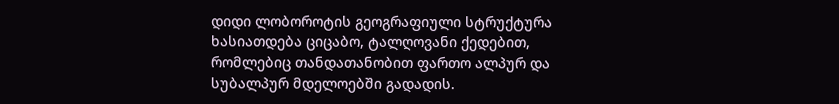დიდი ლობოროტის გეოგრაფიული სტრუქტურა ხასიათდება ციცაბო, ტალღოვანი ქედებით, რომლებიც თანდათანობით ფართო ალპურ და სუბალპურ მდელოებში გადადის.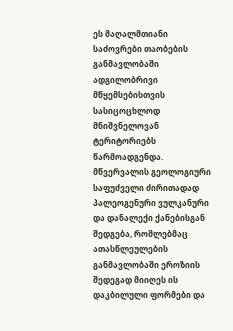ეს მაღალმთიანი საძოვრები თაობების განმავლობაში ადგილობრივი მწყემსებისთვის სასიცოცხლოდ მნიშვნელოვან ტერიტორიებს წარმოადგენდა. მწვერვალის გეოლოგიური საფუძველი ძირითადად პალეოგენური ვულკანური და დანალექი ქანებისგან შედგება, რომლებმაც ათასწლეულების განმავლობაში ეროზიის შედეგად მიიღეს ის დაკბილული ფორმები და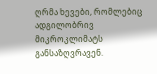ღრმა ხევები, რომლებიც ადგილობრივ მიკროკლიმატს განსაზღვრავენ.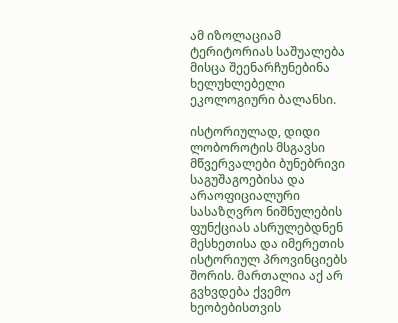ამ იზოლაციამ ტერიტორიას საშუალება მისცა შეენარჩუნებინა ხელუხლებელი ეკოლოგიური ბალანსი.

ისტორიულად, დიდი ლობოროტის მსგავსი მწვერვალები ბუნებრივი საგუშაგოებისა და არაოფიციალური სასაზღვრო ნიშნულების ფუნქციას ასრულებდნენ მესხეთისა და იმერეთის ისტორიულ პროვინციებს შორის. მართალია აქ არ გვხვდება ქვემო ხეობებისთვის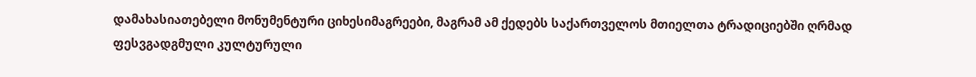დამახასიათებელი მონუმენტური ციხესიმაგრეები, მაგრამ ამ ქედებს საქართველოს მთიელთა ტრადიციებში ღრმად ფესვგადგმული კულტურული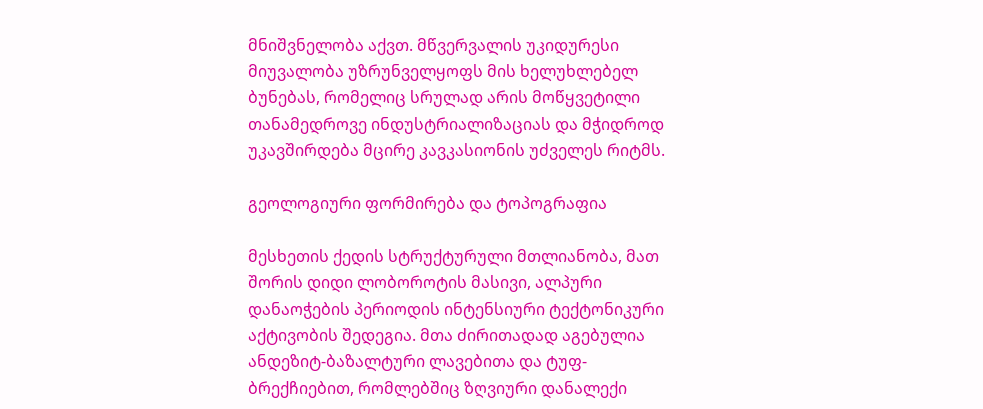მნიშვნელობა აქვთ. მწვერვალის უკიდურესი მიუვალობა უზრუნველყოფს მის ხელუხლებელ ბუნებას, რომელიც სრულად არის მოწყვეტილი თანამედროვე ინდუსტრიალიზაციას და მჭიდროდ უკავშირდება მცირე კავკასიონის უძველეს რიტმს.

გეოლოგიური ფორმირება და ტოპოგრაფია

მესხეთის ქედის სტრუქტურული მთლიანობა, მათ შორის დიდი ლობოროტის მასივი, ალპური დანაოჭების პერიოდის ინტენსიური ტექტონიკური აქტივობის შედეგია. მთა ძირითადად აგებულია ანდეზიტ-ბაზალტური ლავებითა და ტუფ-ბრექჩიებით, რომლებშიც ზღვიური დანალექი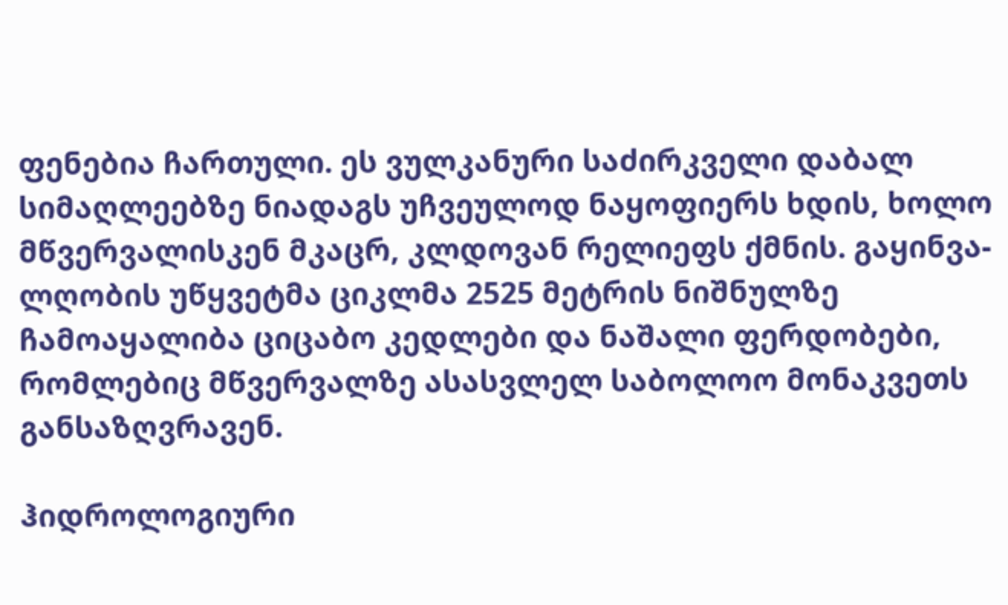ფენებია ჩართული. ეს ვულკანური საძირკველი დაბალ სიმაღლეებზე ნიადაგს უჩვეულოდ ნაყოფიერს ხდის, ხოლო მწვერვალისკენ მკაცრ, კლდოვან რელიეფს ქმნის. გაყინვა-ლღობის უწყვეტმა ციკლმა 2525 მეტრის ნიშნულზე ჩამოაყალიბა ციცაბო კედლები და ნაშალი ფერდობები, რომლებიც მწვერვალზე ასასვლელ საბოლოო მონაკვეთს განსაზღვრავენ.

ჰიდროლოგიური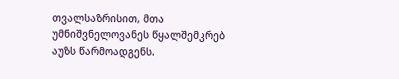თვალსაზრისით, მთა უმნიშვნელოვანეს წყალშემკრებ აუზს წარმოადგენს.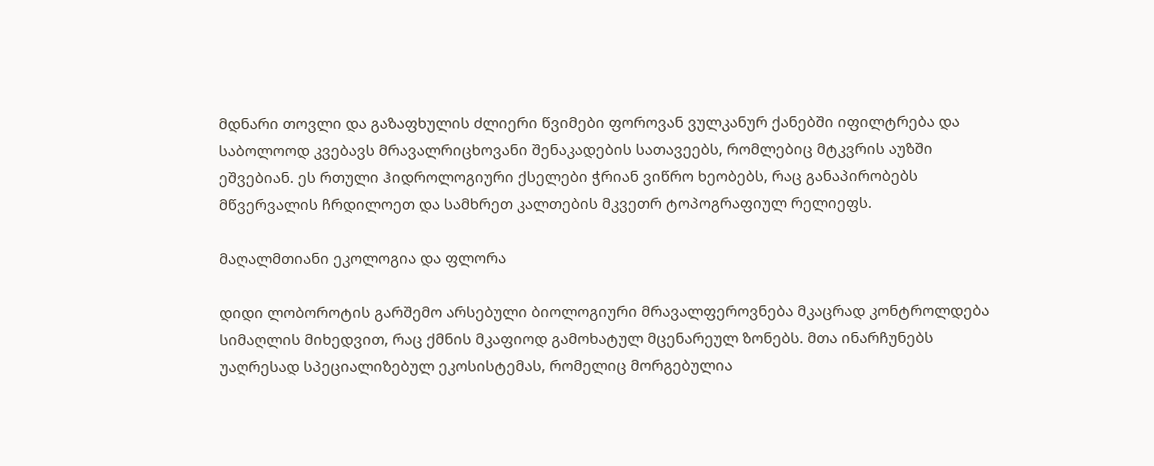მდნარი თოვლი და გაზაფხულის ძლიერი წვიმები ფოროვან ვულკანურ ქანებში იფილტრება და საბოლოოდ კვებავს მრავალრიცხოვანი შენაკადების სათავეებს, რომლებიც მტკვრის აუზში ეშვებიან. ეს რთული ჰიდროლოგიური ქსელები ჭრიან ვიწრო ხეობებს, რაც განაპირობებს მწვერვალის ჩრდილოეთ და სამხრეთ კალთების მკვეთრ ტოპოგრაფიულ რელიეფს.

მაღალმთიანი ეკოლოგია და ფლორა

დიდი ლობოროტის გარშემო არსებული ბიოლოგიური მრავალფეროვნება მკაცრად კონტროლდება სიმაღლის მიხედვით, რაც ქმნის მკაფიოდ გამოხატულ მცენარეულ ზონებს. მთა ინარჩუნებს უაღრესად სპეციალიზებულ ეკოსისტემას, რომელიც მორგებულია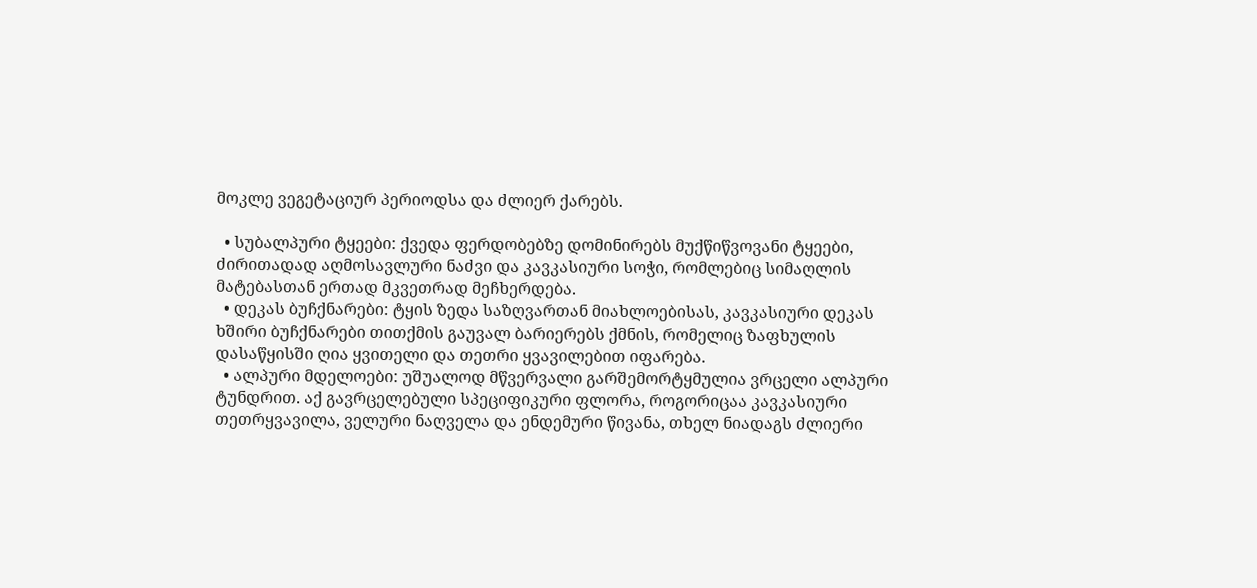მოკლე ვეგეტაციურ პერიოდსა და ძლიერ ქარებს.

  • სუბალპური ტყეები: ქვედა ფერდობებზე დომინირებს მუქწიწვოვანი ტყეები, ძირითადად აღმოსავლური ნაძვი და კავკასიური სოჭი, რომლებიც სიმაღლის მატებასთან ერთად მკვეთრად მეჩხერდება.
  • დეკას ბუჩქნარები: ტყის ზედა საზღვართან მიახლოებისას, კავკასიური დეკას ხშირი ბუჩქნარები თითქმის გაუვალ ბარიერებს ქმნის, რომელიც ზაფხულის დასაწყისში ღია ყვითელი და თეთრი ყვავილებით იფარება.
  • ალპური მდელოები: უშუალოდ მწვერვალი გარშემორტყმულია ვრცელი ალპური ტუნდრით. აქ გავრცელებული სპეციფიკური ფლორა, როგორიცაა კავკასიური თეთრყვავილა, ველური ნაღველა და ენდემური წივანა, თხელ ნიადაგს ძლიერი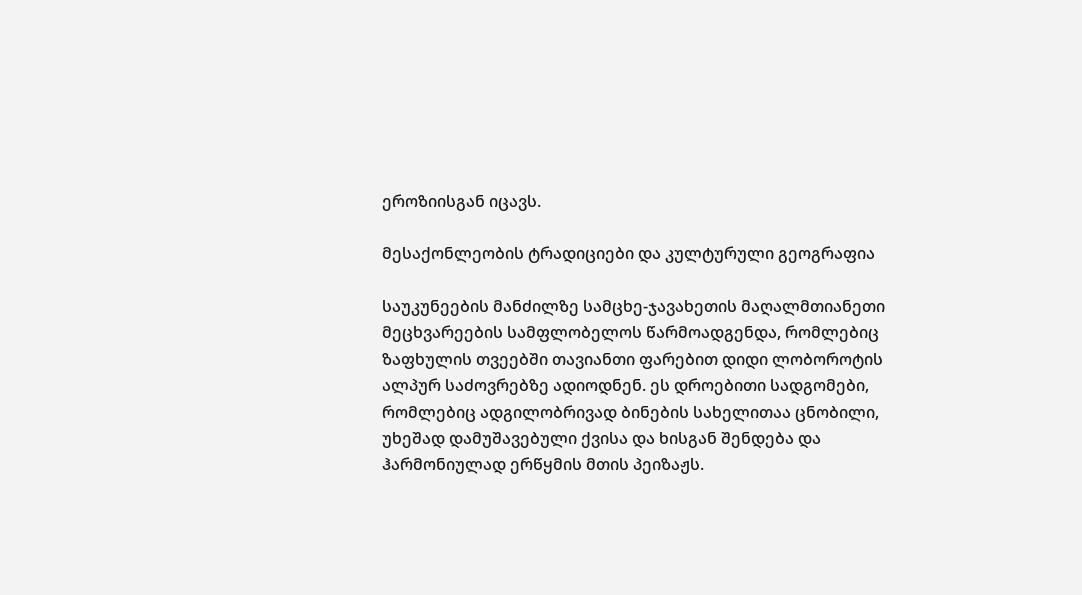ეროზიისგან იცავს.

მესაქონლეობის ტრადიციები და კულტურული გეოგრაფია

საუკუნეების მანძილზე სამცხე-ჯავახეთის მაღალმთიანეთი მეცხვარეების სამფლობელოს წარმოადგენდა, რომლებიც ზაფხულის თვეებში თავიანთი ფარებით დიდი ლობოროტის ალპურ საძოვრებზე ადიოდნენ. ეს დროებითი სადგომები, რომლებიც ადგილობრივად ბინების სახელითაა ცნობილი, უხეშად დამუშავებული ქვისა და ხისგან შენდება და ჰარმონიულად ერწყმის მთის პეიზაჟს.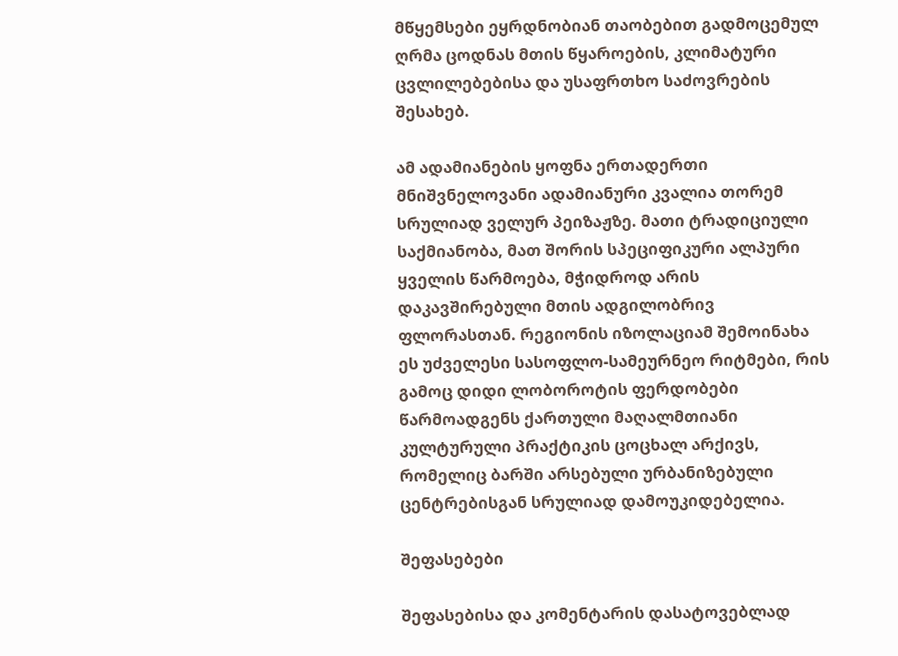მწყემსები ეყრდნობიან თაობებით გადმოცემულ ღრმა ცოდნას მთის წყაროების, კლიმატური ცვლილებებისა და უსაფრთხო საძოვრების შესახებ.

ამ ადამიანების ყოფნა ერთადერთი მნიშვნელოვანი ადამიანური კვალია თორემ სრულიად ველურ პეიზაჟზე. მათი ტრადიციული საქმიანობა, მათ შორის სპეციფიკური ალპური ყველის წარმოება, მჭიდროდ არის დაკავშირებული მთის ადგილობრივ ფლორასთან. რეგიონის იზოლაციამ შემოინახა ეს უძველესი სასოფლო-სამეურნეო რიტმები, რის გამოც დიდი ლობოროტის ფერდობები წარმოადგენს ქართული მაღალმთიანი კულტურული პრაქტიკის ცოცხალ არქივს, რომელიც ბარში არსებული ურბანიზებული ცენტრებისგან სრულიად დამოუკიდებელია.

შეფასებები

შეფასებისა და კომენტარის დასატოვებლად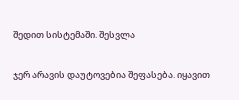შედით სისტემაში. შესვლა

ჯერ არავის დაუტოვებია შეფასება. იყავით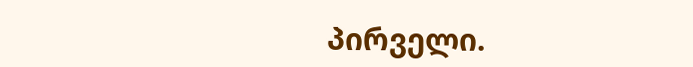პირველი.